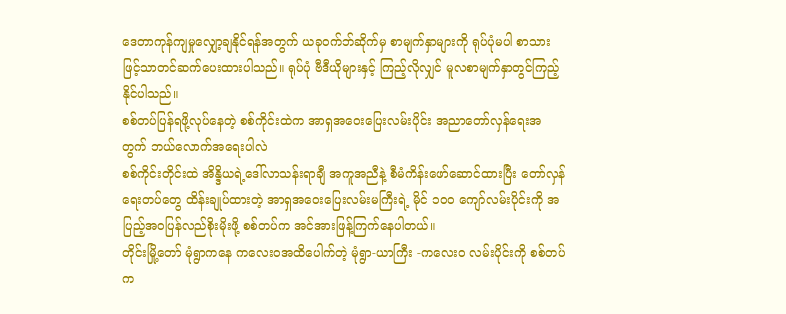ဒေတာကုန်ကျမှုလျှော့ချနိုင်ရန်အတွက် ယခုဝက်ဘ်ဆိုက်မှ စာမျက်နှာများကို ရုပ်ပုံမပါ စာသားဖြင့်သာတင်ဆက်ပေးထားပါသည်။ ရုပ်ပုံ ဗီဒီယိုများနှင့် ကြည့်လိုလျှင် မူလစာမျက်နှာတွင်ကြည့်နိုင်ပါသည်။
စစ်တပ်ပြန်ရဖို့လုပ်နေတဲ့ စစ်ကိုင်းထဲက အာရှအဝေးပြေးလမ်းပိုင်း အညာတော်လှန်ရေးအတွက် ဘယ်လောက်အရေးပါလဲ
စစ်ကိုင်းတိုင်းထဲ အိန္ဒိယရဲ့ဒေါ်လာသန်းရာချီ အကူအညီနဲ့ စီမံကိန်းဖော်ဆောင်ထားပြီး တော်လှန်ရေးတပ်တွေ ထိန်းချုပ်ထားတဲ့ အာရှအဝေးပြေးလမ်းမကြီးရဲ့ မိုင် ၁၀၀ ကျော်လမ်းပိုင်းကို အပြည့်အဝပြန်လည်စိုးမိုးဖို့ စစ်တပ်က အင်အားဖြန့်ကြက်နေပါတယ်။
တိုင်းမြို့တော် မုံရွာကနေ ကလေးဝအထိပေါက်တဲ့ မုံရွာ-ယာကြီး -ကလေးဝ လမ်းပိုင်းကို စစ်တပ်က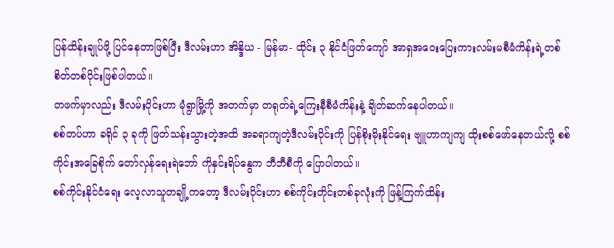ပြန်ထိန်းချုပ်ဖို့ ပြင်နေတာဖြစ်ပြီး ဒီလမ်းဟာ အိန္ဒိယ - မြန်မာ- ထိုင်း ၃ နိုင်ငံဖြတ်ကျော် အာရှအဝေးပြေးကားလမ်းမစီမံကိန်းရဲ့တစ်စိတ်တစ်ပိုင်းဖြစ်ပါတယ်။
တဖက်မှာလည်း ဒီလမ်းပိုင်းဟာ မုံရွာမြို့ကို အတက်မှာ တရုတ်ရဲ့ကြေးနီစီမံကိန်းနဲ့ ချိတ်ဆက်နေပါတယ်။
စစ်တပ်ဟာ ခရိုင် ၃ ခုကို ဖြတ်သန်းသွားတဲ့အထိ အခရာကျတဲ့ဒီလမ်းပိုင်းကို ပြန်စိုးမိုးနိုင်ရေး ဗျူဟာကျကျ ထိုးစစ်ဖော်နေတယ်လို့ စစ်ကိုင်းအခြေစိုက် တော်လှန်ရေးရဲဘော် ကိုနှင်းရိပ်နွေက ဘီဘီစီကို ပြောပါတယ်။
စစ်ကိုင်းနိုင်ငံရေး လေ့လာသူတချို့ကတော့ ဒီလမ်းပိုင်းဟာ စစ်ကိုင်းတိုင်းတစ်ခုလုံးကို ဖြန့်ကြက်ထိန်း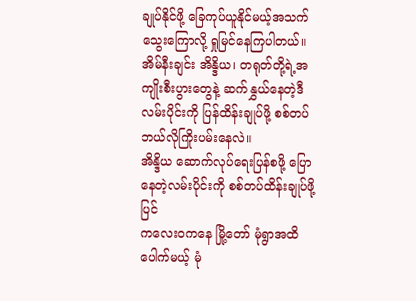ချုပ်နိုင်ဖို့ ခြေကုပ်ယူနိုင်မယ့်အသက်သွေးကြောလို့ ရှုမြင်နေကြပါတယ်။
အိမ်နီးချင်း အိန္ဒိယ၊ တရုတ်တို့ရဲ့အကျိုးစီးပွားတွေနဲ့ ဆက်နွှယ်နေတဲ့ဒီလမ်းပိုင်းကို ပြန်ထိန်းချုပ်ဖို့ စစ်တပ် ဘယ်လိုကြိုးပမ်းနေလဲ။
အိန္ဒိယ ဆောက်လုပ်ရေးပြန်စဖို့ ပြောနေတဲ့လမ်းပိုင်းကို စစ်တပ်ထိန်းချုပ်ဖို့ပြင်
ကလေးဝကနေ မြို့တော် မုံရွာအထိ ပေါက်မယ့် မုံ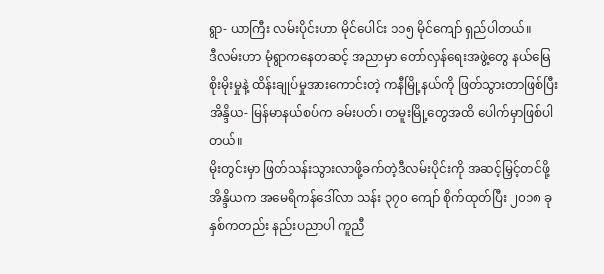ရွာ- ယာကြီး လမ်းပိုင်းဟာ မိုင်ပေါင်း ၁၁၅ မိုင်ကျော် ရှည်ပါတယ်။
ဒီလမ်းဟာ မုံရွာကနေတဆင့် အညာမှာ တော်လှန်ရေးအဖွဲ့တွေ နယ်မြေစိုးမိုးမှုနဲ့ ထိန်းချုပ်မှုအားကောင်းတဲ့ ကနီမြို့နယ်ကို ဖြတ်သွားတာဖြစ်ပြီး အိန္ဒိယ- မြန်မာနယ်စပ်က ခမ်းပတ်၊ တမူးမြို့တွေအထိ ပေါက်မှာဖြစ်ပါတယ်။
မိုးတွင်းမှာ ဖြတ်သန်းသွားလာဖို့ခက်တဲ့ဒီလမ်းပိုင်းကို အဆင့်မြှင့်တင်ဖို့ အိန္ဒိယက အမေရိကန်ဒေါ်လာ သန်း ၃၇၀ ကျော် စိုက်ထုတ်ပြီး ၂၀၁၈ ခုနှစ်ကတည်း နည်းပညာပါ ကူညီ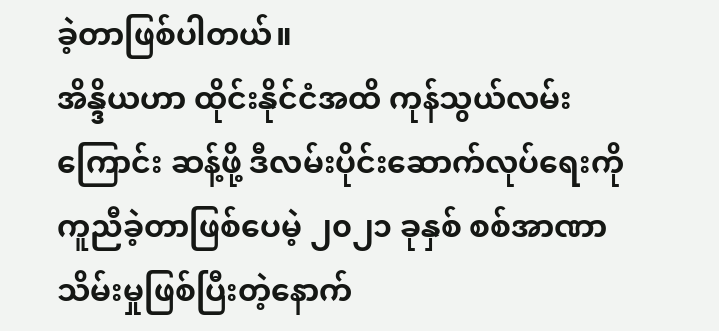ခဲ့တာဖြစ်ပါတယ်။
အိန္ဒိယဟာ ထိုင်းနိုင်ငံအထိ ကုန်သွယ်လမ်းကြောင်း ဆန့်ဖို့ ဒီလမ်းပိုင်းဆောက်လုပ်ရေးကို ကူညီခဲ့တာဖြစ်ပေမဲ့ ၂၀၂၁ ခုနှစ် စစ်အာဏာသိမ်းမှုဖြစ်ပြီးတဲ့နောက်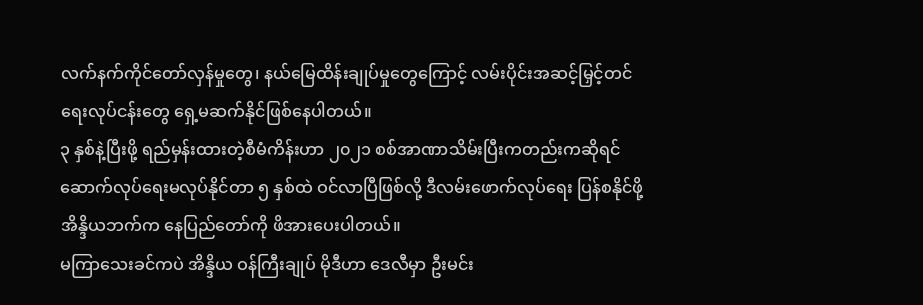လက်နက်ကိုင်တော်လှန်မှုတွေ၊ နယ်မြေထိန်းချုပ်မှုတွေကြောင့် လမ်းပိုင်းအဆင့်မြှင့်တင်ရေးလုပ်ငန်းတွေ ရှေ့မဆက်နိုင်ဖြစ်နေပါတယ်။
၃ နှစ်နဲ့ပြီးဖို့ ရည်မှန်းထားတဲ့စီမံကိန်းဟာ ၂၀၂၁ စစ်အာဏာသိမ်းပြီးကတည်းကဆိုရင် ဆောက်လုပ်ရေးမလုပ်နိုင်တာ ၅ နှစ်ထဲ ဝင်လာပြီဖြစ်လို့ ဒီလမ်းဖောက်လုပ်ရေး ပြန်စနိုင်ဖို့ အိန္ဒိယဘက်က နေပြည်တော်ကို ဖိအားပေးပါတယ်။
မကြာသေးခင်ကပဲ အိန္ဒိယ ဝန်ကြီးချုပ် မိုဒီဟာ ဒေလီမှာ ဦးမင်း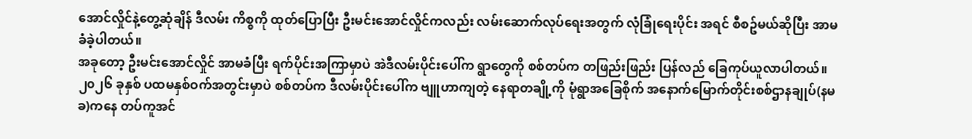အောင်လှိုင်နဲ့တွေ့ဆုံချိန် ဒီလမ်း ကိစ္စကို ထုတ်ပြောပြီး ဦးမင်းအောင်လှိုင်ကလည်း လမ်းဆောက်လုပ်ရေးအတွက် လုံခြုံရေးပိုင်း အရင် စီစဥ်မယ်ဆိုပြီး အာမခံခဲ့ပါတယ်။
အခုတော့ ဦးမင်းအောင်လှိုင် အာမခံပြီး ရက်ပိုင်းအကြာမှာပဲ အဲဒီလမ်းပိုင်းပေါ်က ရွာတွေကို စစ်တပ်က တဖြည်းဖြည်း ပြန်လည် ခြေကုပ်ယူလာပါတယ်။
၂၀၂၆ ခုနှစ် ပထမနှစ်ဝက်အတွင်းမှာပဲ စစ်တပ်က ဒီလမ်းပိုင်းပေါ်က ဗျူဟာကျတဲ့ နေရာတချို့ကို မုံရွာအခြေစိုက် အနောက်မြောက်တိုင်းစစ်ဌာနချုပ်(နမခ)ကနေ တပ်ကူအင်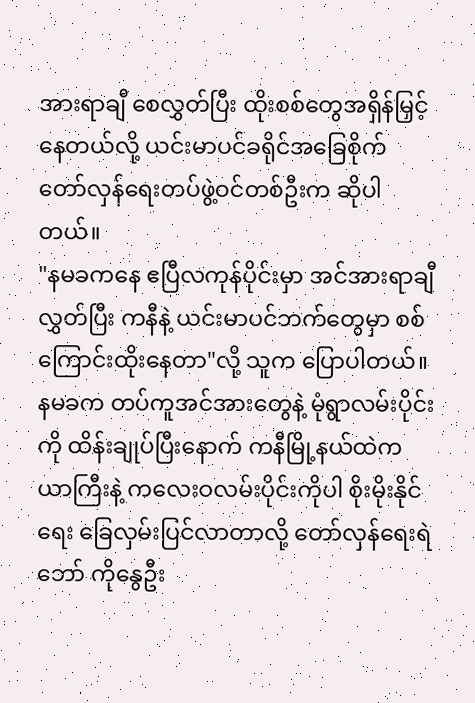အားရာချီ စေလွှတ်ပြီး ထိုးစစ်တွေအရှိန်မြှင့်နေတယ်လို့ ယင်းမာပင်ခရိုင်အခြေစိုက် တော်လှန်ရေးတပ်ဖွဲ့ဝင်တစ်ဦးက ဆိုပါတယ်။
"နမခကနေ ဧပြီလကုန်ပိုင်းမှာ အင်အားရာချီလွှတ်ပြီး ကနီနဲ့ ယင်းမာပင်ဘက်တွေမှာ စစ်ကြောင်းထိုးနေတာ"လို့ သူက ပြောပါတယ်။
နမခက တပ်ကူအင်အားတွေနဲ့ မုံရွာလမ်းပိုင်းကို ထိန်းချုပ်ပြီးနောက် ကနီမြို့နယ်ထဲက ယာကြီးနဲ့ ကလေးဝလမ်းပိုင်းကိုပါ စိုးမိုးနိုင်ရေး ခြေလှမ်းပြင်လာတာလို့ တော်လှန်ရေးရဲဘော် ကိုနွေဦး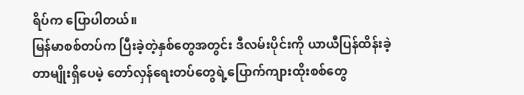ရိပ်က ပြောပါတယ်။
မြန်မာစစ်တပ်က ပြီးခဲ့တဲ့နှစ်တွေအတွင်း ဒီလမ်းပိုင်းကို ယာယီပြန်ထိန်းခဲ့တာမျိုးရှိပေမဲ့ တော်လှန်ရေးတပ်တွေရဲ့ပြောက်ကျားထိုးစစ်တွေ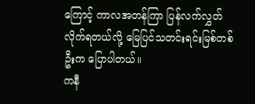ကြောင့် ကာလအတန်ကြာ ပြန်လက်လွှတ်လိုက်ရတယ်လို့ မြေပြင်သတင်းရင်းမြစ်တစ်ဦးက ပြောပါတယ်။
ကနီ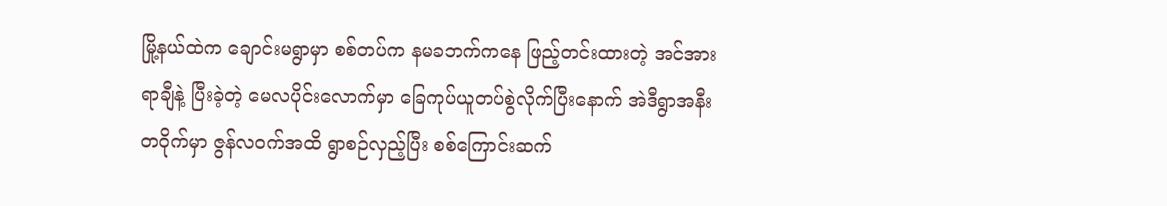မြို့နယ်ထဲက ချောင်းမရွာမှာ စစ်တပ်က နမခဘက်ကနေ ဖြည့်တင်းထားတဲ့ အင်အားရာချီနဲ့ ပြီးခဲ့တဲ့ မေလပိုင်းလောက်မှာ ခြေကုပ်ယူတပ်စွဲလိုက်ပြီးနောက် အဲဒီရွာအနီးတဝိုက်မှာ ဇွန်လဝက်အထိ ရွာစဉ်လှည့်ပြီး စစ်ကြောင်းဆက်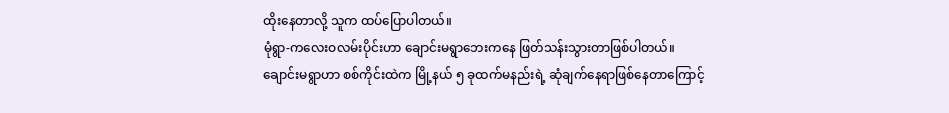ထိုးနေတာလို့ သူက ထပ်ပြောပါတယ်။
မုံရွာ-ကလေးဝလမ်းပိုင်းဟာ ချောင်းမရွာဘေးကနေ ဖြတ်သန်းသွားတာဖြစ်ပါတယ်။
ချောင်းမရွာဟာ စစ်ကိုင်းထဲက မြို့နယ် ၅ ခုထက်မနည်းရဲ့ ဆုံချက်နေရာဖြစ်နေတာကြောင့်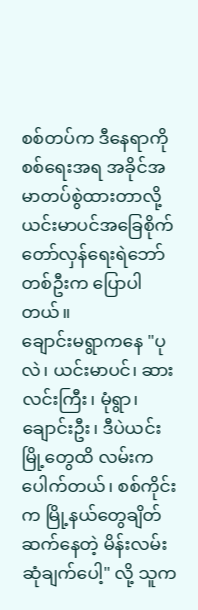စစ်တပ်က ဒီနေရာကို စစ်ရေးအရ အခိုင်အမာတပ်စွဲထားတာလို့ ယင်းမာပင်အခြေစိုက် တော်လှန်ရေးရဲဘော်တစ်ဦးက ပြောပါတယ်။
ချောင်းမရွာကနေ "ပုလဲ၊ ယင်းမာပင်၊ ဆားလင်းကြီး၊ မုံရွာ၊ ချောင်းဦး၊ ဒီပဲယင်းမြို့တွေထိ လမ်းက ပေါက်တယ်၊ စစ်ကိုင်းက မြို့နယ်တွေချိတ်ဆက်နေတဲ့ မိန်းလမ်းဆုံချက်ပေါ့" လို့ သူက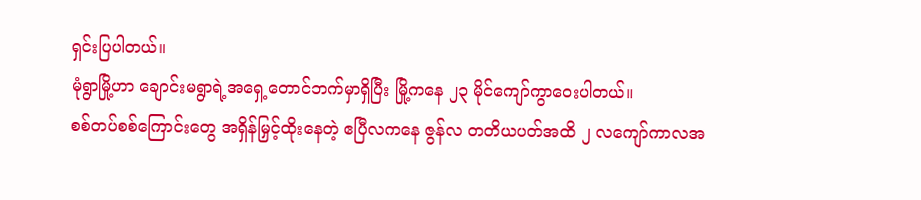ရှင်းပြပါတယ်။
မုံရွာမြို့ဟာ ချောင်းမရွာရဲ့အရှေ့တောင်ဘက်မှာရှိပြီး မြို့ကနေ ၂၃ မိုင်ကျော်ကွာဝေးပါတယ်။
စစ်တပ်စစ်ကြောင်းတွေ အရှိန်မြှင့်ထိုးနေတဲ့ ဧပြီလကနေ ဇွန်လ တတိယပတ်အထိ ၂ လကျော်ကာလအ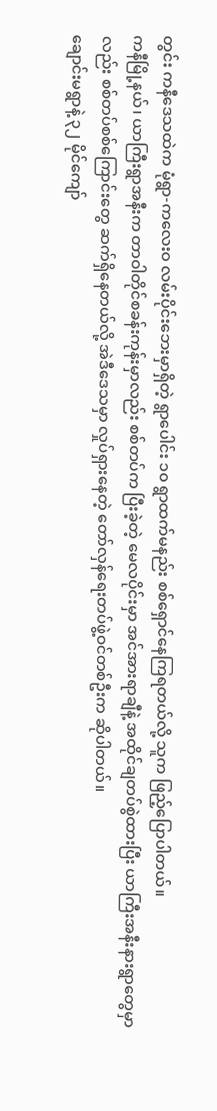တွင်း ကနီဒေသထဲက မုံရွာ-ကလေးဝ လမ်းပိုင်းဘေးမှာရှိတဲ့ ရွာပေါင်း ၁၀ ရွာထက်မနည်း စစ်ရှောင်နေကြရတယ်လို့ သူက ဖြည့်ပြောပါတယ်။
ကနီမြို့နယ်၊ ယာကြီးရွာအနီးက တာဝါတိုင်စခန်းကုန်းမှာလည်း စစ်တပ်က ပြီးခဲ့တဲ့ မေလပိုင်းမှာ အင်အားရာချီနဲ့ အထိုင်ချတပ်စွဲထားပြီး ယာကြီးအနီးနားရွာတွေမှာလည်း စစ်တပ်စစ်ကြောင်းတွေ ဆက်ရှိနေတယ်လို့ အဲဒီဒေသမှာ လှုပ်ရှားနေတဲ့ တော်လှန်ရေးတပ်ဖွဲ့ဝင်တစ်ဦးက ဆိုပါတယ်။
ချောင်းမရွာနဲ့ ၃၂ မိုင်ကျော်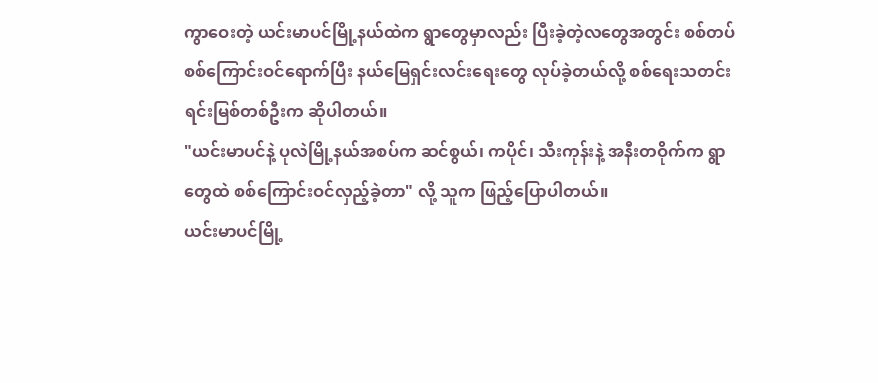ကွာဝေးတဲ့ ယင်းမာပင်မြို့နယ်ထဲက ရွာတွေမှာလည်း ပြီးခဲ့တဲ့လတွေအတွင်း စစ်တပ်စစ်ကြောင်းဝင်ရောက်ပြီး နယ်မြေရှင်းလင်းရေးတွေ လုပ်ခဲ့တယ်လို့ စစ်ရေးသတင်းရင်းမြစ်တစ်ဦးက ဆိုပါတယ်။
"ယင်းမာပင်နဲ့ ပုလဲမြို့နယ်အစပ်က ဆင်စွယ်၊ ကပိုင်၊ သီးကုန်းနဲ့ အနီးတဝိုက်က ရွာတွေထဲ စစ်ကြောင်းဝင်လှည့်ခဲ့တာ" လို့ သူက ဖြည့်ပြောပါတယ်။
ယင်းမာပင်မြို့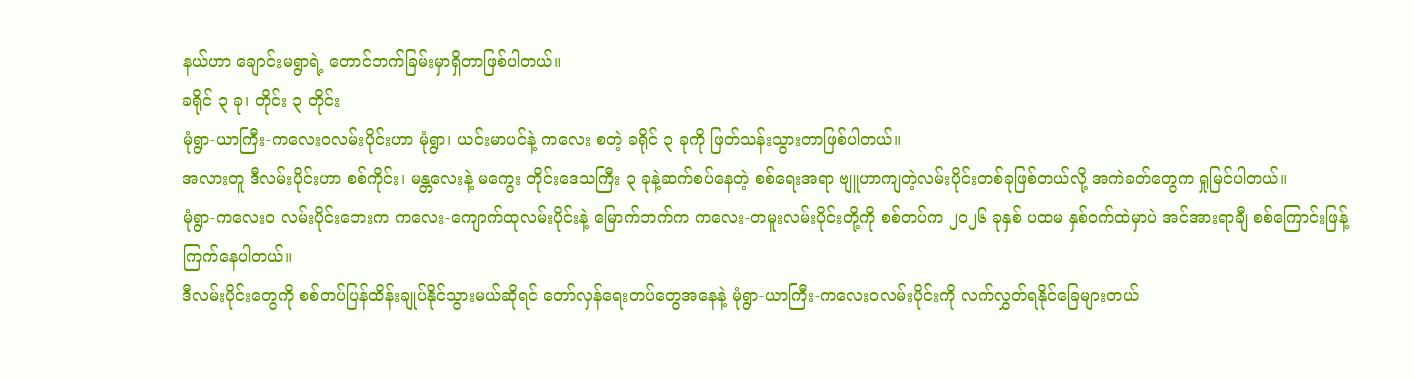နယ်ဟာ ချောင်းမရွာရဲ့ တောင်ဘက်ခြမ်းမှာရှိတာဖြစ်ပါတယ်။
ခရိုင် ၃ ခု၊ တိုင်း ၃ တိုင်း
မုံရွာ-ယာကြီး-ကလေးဝလမ်းပိုင်းဟာ မုံရွာ၊ ယင်းမာပင်နဲ့ ကလေး စတဲ့ ခရိုင် ၃ ခုကို ဖြတ်သန်းသွားတာဖြစ်ပါတယ်။
အလားတူ ဒီလမ်းပိုင်းဟာ စစ်ကိုင်း၊ မန္တလေးနဲ့ မကွေး တိုင်းဒေသကြီး ၃ ခုနဲ့ဆက်စပ်နေတဲ့ စစ်ရေးအရာ ဗျူဟာကျတဲ့လမ်းပိုင်းတစ်ခုဖြစ်တယ်လို့ အကဲခတ်တွေက ရှုမြင်ပါတယ်။
မုံရွာ-ကလေးဝ လမ်းပိုင်းဘေးက ကလေး-ကျောက်ထုလမ်းပိုင်းနဲ့ မြောက်ဘက်က ကလေး-တမူးလမ်းပိုင်းတို့ကို စစ်တပ်က ၂၀၂၆ ခုနှစ် ပထမ နှစ်ဝက်ထဲမှာပဲ အင်အားရာချီ စစ်ကြောင်းဖြန့်ကြက်နေပါတယ်။
ဒီလမ်းပိုင်းတွေကို စစ်တပ်ပြန်ထိန်းချုပ်နိုင်သွားမယ်ဆိုရင် တော်လှန်ရေးတပ်တွေအနေနဲ့ မုံရွာ-ယာကြီး-ကလေးဝလမ်းပိုင်းကို လက်လွှတ်ရနိုင်ခြေများတယ်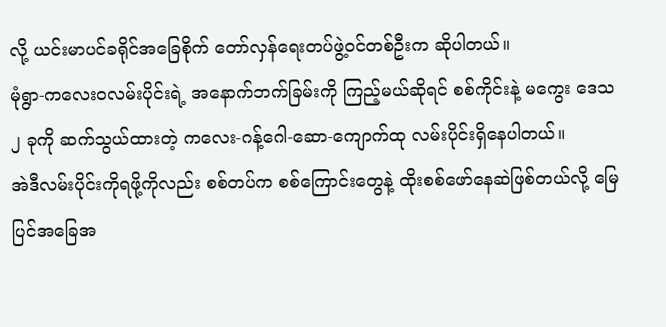လို့ ယင်းမာပင်ခရိုင်အခြေစိုက် တော်လှန်ရေးတပ်ဖွဲ့ဝင်တစ်ဦးက ဆိုပါတယ်။
မုံရွာ-ကလေးဝလမ်းပိုင်းရဲ့ အနောက်ဘက်ခြမ်းကို ကြည့်မယ်ဆိုရင် စစ်ကိုင်းနဲ့ မကွေး ဒေသ ၂ ခုကို ဆက်သွယ်ထားတဲ့ ကလေး-ဂန့်ဂေါ-ဆော-ကျောက်ထု လမ်းပိုင်းရှိနေပါတယ်။
အဲဒီလမ်းပိုင်းကိုရဖို့ကိုလည်း စစ်တပ်က စစ်ကြောင်းတွေနဲ့ ထိုးစစ်ဖော်နေဆဲဖြစ်တယ်လို့ မြေပြင်အခြေအ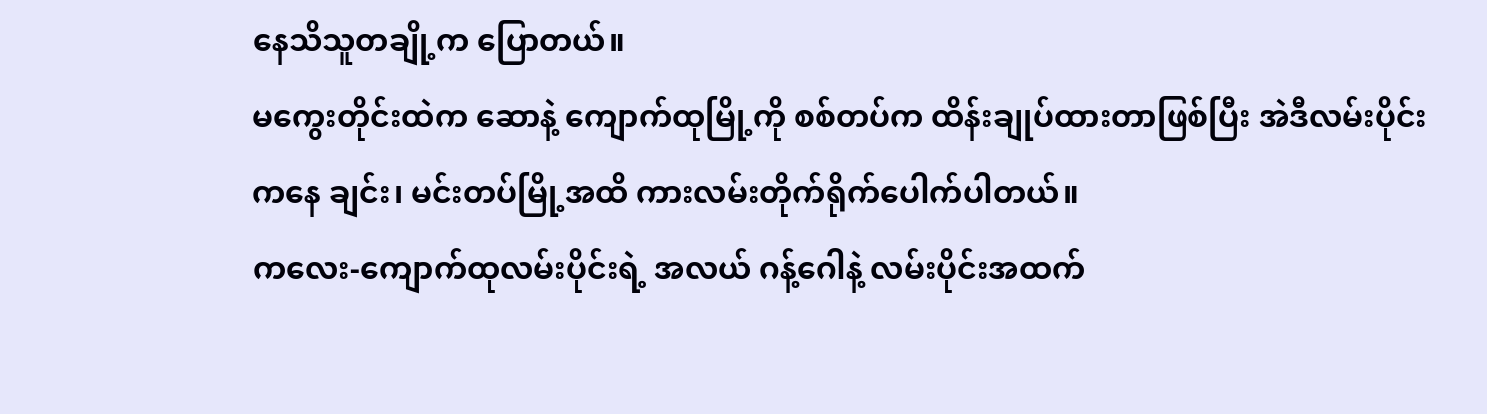နေသိသူတချို့က ပြောတယ်။
မကွေးတိုင်းထဲက ဆောနဲ့ ကျောက်ထုမြို့ကို စစ်တပ်က ထိန်းချုပ်ထားတာဖြစ်ပြီး အဲဒီလမ်းပိုင်းကနေ ချင်း၊ မင်းတပ်မြို့အထိ ကားလမ်းတိုက်ရိုက်ပေါက်ပါတယ်။
ကလေး-ကျောက်ထုလမ်းပိုင်းရဲ့ အလယ် ဂန့်ဂေါနဲ့ လမ်းပိုင်းအထက်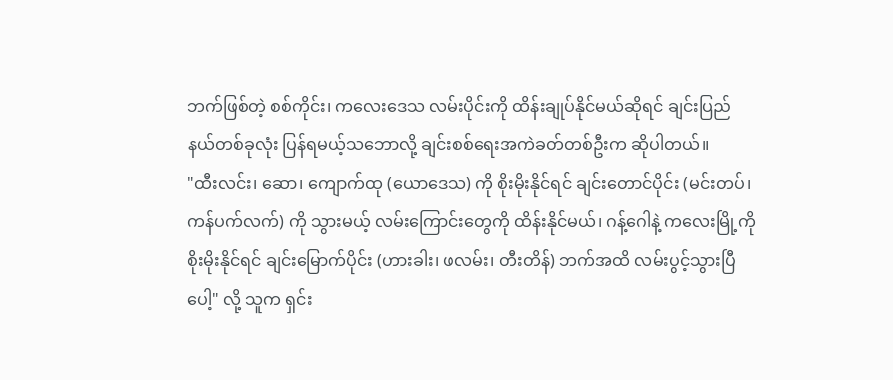ဘက်ဖြစ်တဲ့ စစ်ကိုင်း၊ ကလေးဒေသ လမ်းပိုင်းကို ထိန်းချုပ်နိုင်မယ်ဆိုရင် ချင်းပြည်နယ်တစ်ခုလုံး ပြန်ရမယ့်သဘောလို့ ချင်းစစ်ရေးအကဲခတ်တစ်ဦးက ဆိုပါတယ်။
"ထီးလင်း၊ ဆော၊ ကျောက်ထု (ယောဒေသ) ကို စိုးမိုးနိုင်ရင် ချင်းတောင်ပိုင်း (မင်းတပ်၊ ကန်ပက်လက်) ကို သွားမယ့် လမ်းကြောင်းတွေကို ထိန်းနိုင်မယ်၊ ဂန့်ဂေါနဲ့ ကလေးမြို့ကို စိုးမိုးနိုင်ရင် ချင်းမြောက်ပိုင်း (ဟားခါး၊ ဖလမ်း၊ တီးတိန်) ဘက်အထိ လမ်းပွင့်သွားပြီပေါ့" လို့ သူက ရှင်း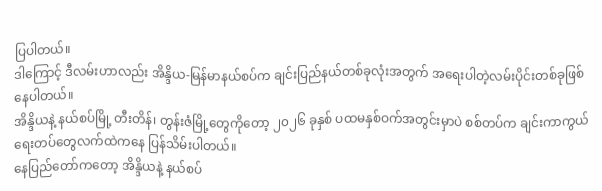ပြပါတယ်။
ဒါကြောင့် ဒီလမ်းဟာလည်း အိန္ဒိယ-မြန်မာနယ်စပ်က ချင်းပြည်နယ်တစ်ခုလုံးအတွက် အရေးပါတဲ့လမ်းပိုင်းတစ်ခုဖြစ်နေပါတယ်။
အိန္ဒိယနဲ့ နယ်စပ်မြို့ တီးတိန်၊ တွန်းဇံမြို့တွေကိုတော့ ၂၀၂၆ ခုနှစ် ပထမနှစ်ဝက်အတွင်းမှာပဲ စစ်တပ်က ချင်းကာကွယ်ရေးတပ်တွေလက်ထဲကနေ ပြန်သိမ်းပါတယ်။
နေပြည်တော်ကတော့ အိန္ဒိယနဲ့ နယ်စပ်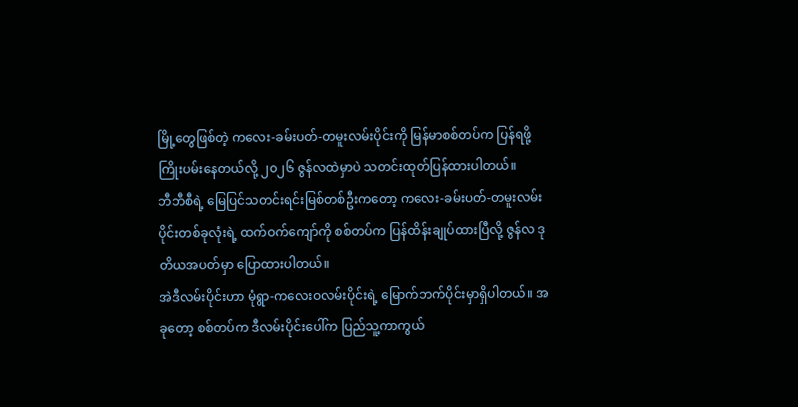မြို့တွေဖြစ်တဲ့ ကလေး-ခမ်းပတ်-တမူးလမ်းပိုင်းကို မြန်မာစစ်တပ်က ပြန်ရဖို့ ကြိုးပမ်းနေတယ်လို့ ၂၀၂၆ ဇွန်လထဲမှာပဲ သတင်းထုတ်ပြန်ထားပါတယ်။
ဘီဘီစီရဲ့ မြေပြင်သတင်းရင်းမြစ်တစ်ဦးကတော့ ကလေး-ခမ်းပတ်-တမူးလမ်းပိုင်းတစ်ခုလုံးရဲ့ ထက်ဝက်ကျော်ကို စစ်တပ်က ပြန်ထိန်းချုပ်ထားပြီလို့ ဇွန်လ ဒုတိယအပတ်မှာ ပြောထားပါတယ်။
အဲဒီလမ်းပိုင်းဟာ မုံရွာ-ကလေးဝလမ်းပိုင်းရဲ့ မြောက်ဘက်ပိုင်းမှာရှိပါတယ်။ အခုတော့ စစ်တပ်က ဒီလမ်းပိုင်းပေါ်က ပြည်သူ့ကာကွယ်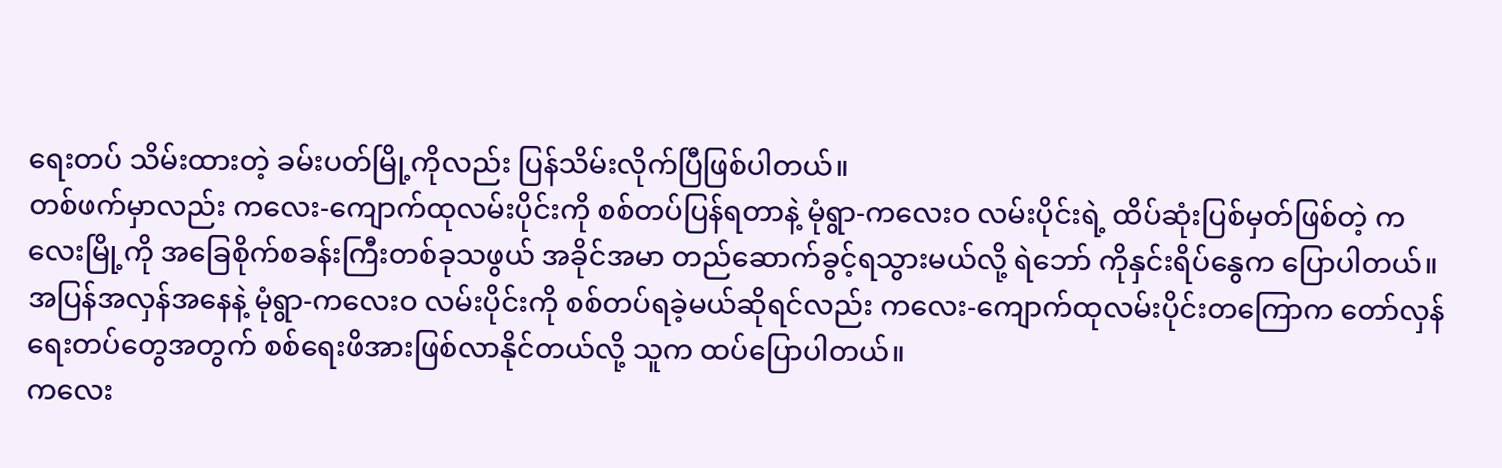ရေးတပ် သိမ်းထားတဲ့ ခမ်းပတ်မြို့ကိုလည်း ပြန်သိမ်းလိုက်ပြီဖြစ်ပါတယ်။
တစ်ဖက်မှာလည်း ကလေး-ကျောက်ထုလမ်းပိုင်းကို စစ်တပ်ပြန်ရတာနဲ့ မုံရွာ-ကလေးဝ လမ်းပိုင်းရဲ့ ထိပ်ဆုံးပြစ်မှတ်ဖြစ်တဲ့ ကလေးမြို့ကို အခြေစိုက်စခန်းကြီးတစ်ခုသဖွယ် အခိုင်အမာ တည်ဆောက်ခွင့်ရသွားမယ်လို့ ရဲဘော် ကိုနှင်းရိပ်နွေက ပြောပါတယ်။
အပြန်အလှန်အနေနဲ့ မုံရွာ-ကလေးဝ လမ်းပိုင်းကို စစ်တပ်ရခဲ့မယ်ဆိုရင်လည်း ကလေး-ကျောက်ထုလမ်းပိုင်းတကြောက တော်လှန်ရေးတပ်တွေအတွက် စစ်ရေးဖိအားဖြစ်လာနိုင်တယ်လို့ သူက ထပ်ပြောပါတယ်။
ကလေး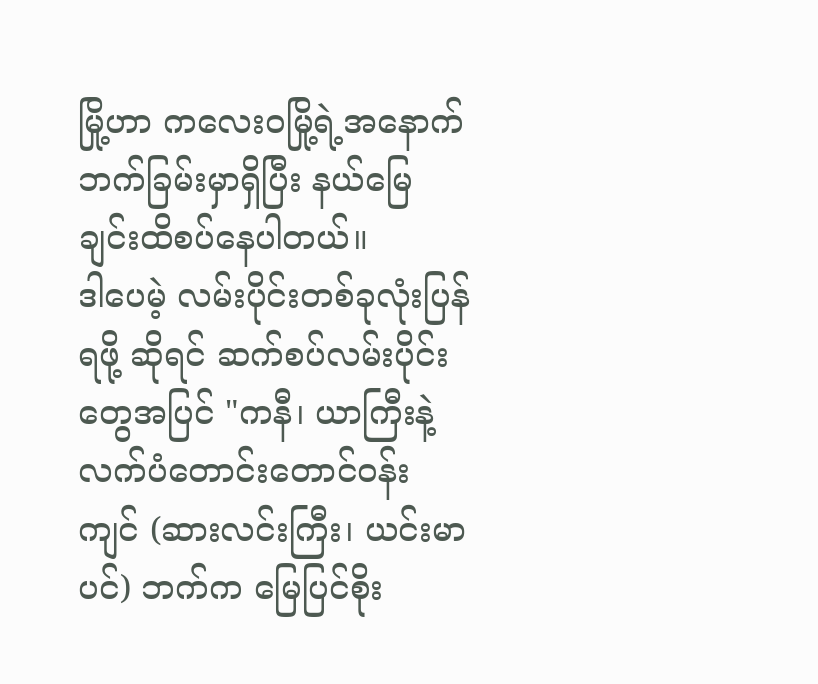မြို့ဟာ ကလေးဝမြို့ရဲ့အနောက်ဘက်ခြမ်းမှာရှိပြီး နယ်မြေချင်းထိစပ်နေပါတယ်။
ဒါပေမဲ့ လမ်းပိုင်းတစ်ခုလုံးပြန်ရဖို့ ဆိုရင် ဆက်စပ်လမ်းပိုင်းတွေအပြင် "ကနီ၊ ယာကြီးနဲ့ လက်ပံတောင်းတောင်ဝန်းကျင် (ဆားလင်းကြီး၊ ယင်းမာပင်) ဘက်က မြေပြင်စိုး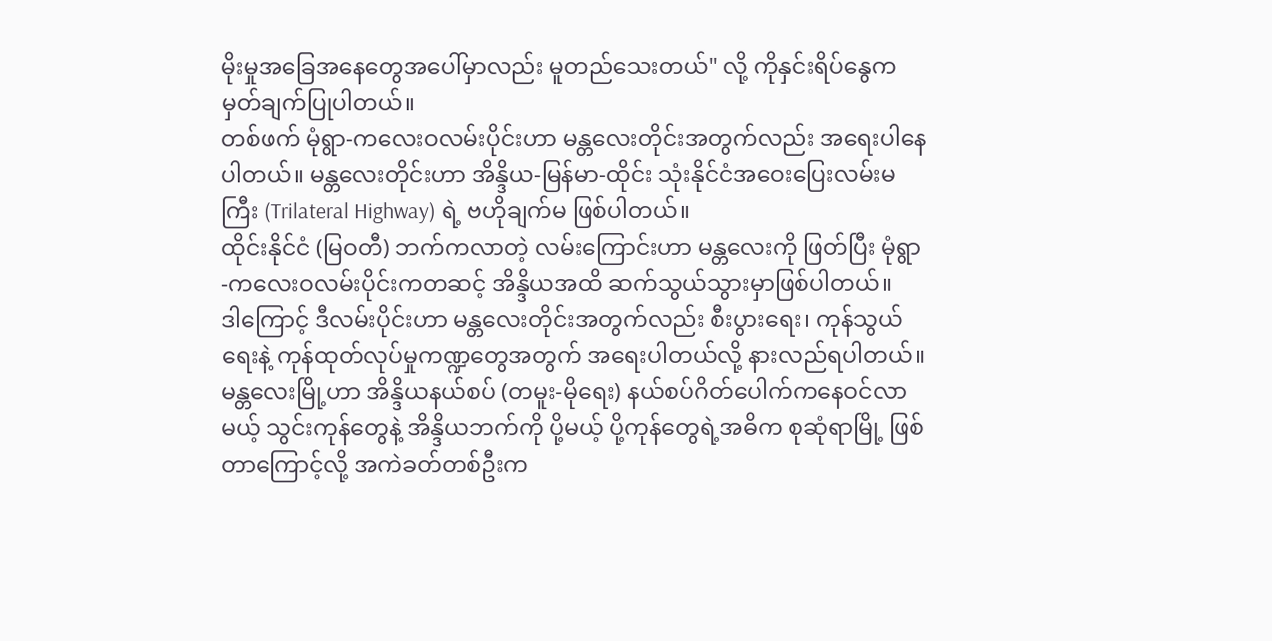မိုးမှုအခြေအနေတွေအပေါ်မှာလည်း မူတည်သေးတယ်" လို့ ကိုနှင်းရိပ်နွေက မှတ်ချက်ပြုပါတယ်။
တစ်ဖက် မုံရွာ-ကလေးဝလမ်းပိုင်းဟာ မန္တလေးတိုင်းအတွက်လည်း အရေးပါနေပါတယ်။ မန္တလေးတိုင်းဟာ အိန္ဒိယ-မြန်မာ-ထိုင်း သုံးနိုင်ငံအဝေးပြေးလမ်းမကြီး (Trilateral Highway) ရဲ့ ဗဟိုချက်မ ဖြစ်ပါတယ်။
ထိုင်းနိုင်ငံ (မြဝတီ) ဘက်ကလာတဲ့ လမ်းကြောင်းဟာ မန္တလေးကို ဖြတ်ပြီး မုံရွာ-ကလေးဝလမ်းပိုင်းကတဆင့် အိန္ဒိယအထိ ဆက်သွယ်သွားမှာဖြစ်ပါတယ်။
ဒါကြောင့် ဒီလမ်းပိုင်းဟာ မန္တလေးတိုင်းအတွက်လည်း စီးပွားရေး၊ ကုန်သွယ်ရေးနဲ့ ကုန်ထုတ်လုပ်မှုကဏ္ဍတွေအတွက် အရေးပါတယ်လို့ နားလည်ရပါတယ်။
မန္တလေးမြို့ဟာ အိန္ဒိယနယ်စပ် (တမူး-မိုရေး) နယ်စပ်ဂိတ်ပေါက်ကနေဝင်လာမယ့် သွင်းကုန်တွေနဲ့ အိန္ဒိယဘက်ကို ပို့မယ့် ပို့ကုန်တွေရဲ့အဓိက စုဆုံရာမြို့ ဖြစ်တာကြောင့်လို့ အကဲခတ်တစ်ဦးက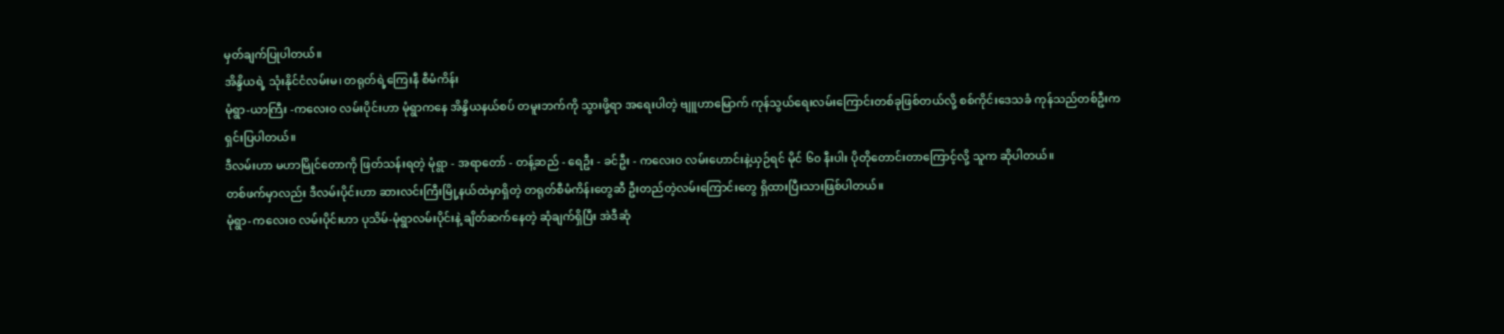မှတ်ချက်ပြုပါတယ်။
အိန္ဒိယရဲ့ သုံးနိုင်ငံလမ်းမ၊ တရုတ်ရဲ့ကြေးနီ စီမံကိန်း
မုံရွာ-ယာကြီး -ကလေးဝ လမ်းပိုင်းဟာ မုံရွာကနေ အိန္ဒိယနယ်စပ် တမူးဘက်ကို သွားဖို့ရာ အရေးပါတဲ့ ဗျူဟာမြောက် ကုန်သွယ်ရေးလမ်းကြောင်းတစ်ခုဖြစ်တယ်လို့ စစ်ကိုင်းဒေသခံ ကုန်သည်တစ်ဦးက ရှင်းပြပါတယ်။
ဒီလမ်းဟာ မဟာမြိုင်တောကို ဖြတ်သန်းရတဲ့ မုံရွာ - အရာတော် - တန့်ဆည် - ရေဦး - ခင်ဦး - ကလေးဝ လမ်းဟောင်းနဲ့ယှဉ်ရင် မိုင် ၆၀ နီးပါး ပိုတိုတောင်းတာကြောင့်လို့ သူက ဆိုပါတယ်။
တစ်ဖက်မှာလည်း ဒီလမ်းပိုင်းဟာ ဆားလင်းကြီးမြို့နယ်ထဲမှာရှိတဲ့ တရုတ်စီမံကိန်းတွေဆီ ဦးတည်တဲ့လမ်းကြောင်းတွေ ရှိထားပြီးသားဖြစ်ပါတယ်။
မုံရွာ-ကလေးဝ လမ်းပိုင်းဟာ ပုသိမ်-မုံရွာလမ်းပိုင်းနဲ့ ချိတ်ဆက်နေတဲ့ ဆုံချက်ရှိပြီး အဲဒီဆုံ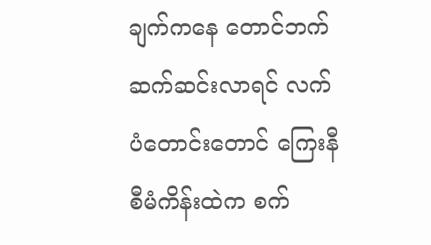ချက်ကနေ တောင်ဘက် ဆက်ဆင်းလာရင် လက်ပံတောင်းတောင် ကြေးနီစီမံကိန်းထဲက စက်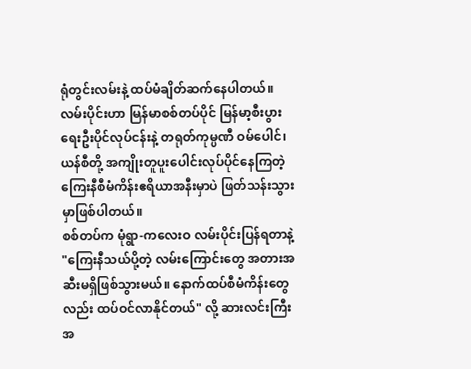ရုံတွင်းလမ်းနဲ့ ထပ်မံချိတ်ဆက်နေပါတယ်။
လမ်းပိုင်းဟာ မြန်မာစစ်တပ်ပိုင် မြန်မာ့စီးပွားရေးဦးပိုင်လုပ်ငန်းနဲ့ တရုတ်ကုမ္ပဏီ ဝမ်ပေါင်၊ ယန်စီတို့ အကျိုးတူပူးပေါင်းလုပ်ပိုင်နေကြတဲ့ ကြေးနီစီမံကိန်းဧရိယာအနီးမှာပဲ ဖြတ်သန်းသွားမှာဖြစ်ပါတယ်။
စစ်တပ်က မုံရွာ-ကလေးဝ လမ်းပိုင်းပြန်ရတာနဲ့ "ကြေးနီသယ်ပို့တဲ့ လမ်းကြောင်းတွေ အတားအဆီးမရှိဖြစ်သွားမယ်။ နောက်ထပ်စီမံကိန်းတွေလည်း ထပ်ဝင်လာနိုင်တယ်" လို့ ဆားလင်းကြီးအ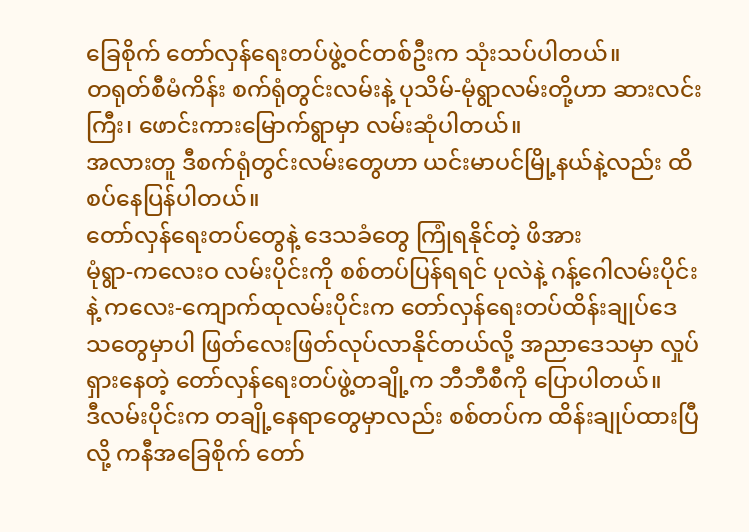ခြေစိုက် တော်လှန်ရေးတပ်ဖွဲ့ဝင်တစ်ဦးက သုံးသပ်ပါတယ်။
တရုတ်စီမံကိန်း စက်ရုံတွင်းလမ်းနဲ့ ပုသိမ်-မုံရွာလမ်းတို့ဟာ ဆားလင်းကြီး၊ ဖောင်းကားမြောက်ရွာမှာ လမ်းဆုံပါတယ်။
အလားတူ ဒီစက်ရုံတွင်းလမ်းတွေဟာ ယင်းမာပင်မြို့နယ်နဲ့လည်း ထိစပ်နေပြန်ပါတယ်။
တော်လှန်ရေးတပ်တွေနဲ့ ဒေသခံတွေ ကြုံရနိုင်တဲ့ ဖိအား
မုံရွာ-ကလေးဝ လမ်းပိုင်းကို စစ်တပ်ပြန်ရရင် ပုလဲနဲ့ ဂန့်ဂေါလမ်းပိုင်းနဲ့ ကလေး-ကျောက်ထုလမ်းပိုင်းက တော်လှန်ရေးတပ်ထိန်းချုပ်ဒေသတွေမှာပါ ဖြတ်လေးဖြတ်လုပ်လာနိုင်တယ်လို့ အညာဒေသမှာ လှုပ်ရှားနေတဲ့ တော်လှန်ရေးတပ်ဖွဲ့တချို့က ဘီဘီစီကို ပြောပါတယ်။
ဒီလမ်းပိုင်းက တချို့နေရာတွေမှာလည်း စစ်တပ်က ထိန်းချုပ်ထားပြီလို့ ကနီအခြေစိုက် တော်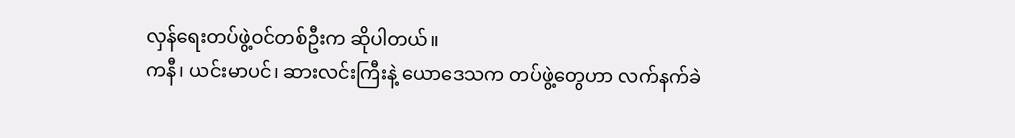လှန်ရေးတပ်ဖွဲ့ဝင်တစ်ဦးက ဆိုပါတယ်။
ကနီ၊ ယင်းမာပင်၊ ဆားလင်းကြီးနဲ့ ယောဒေသက တပ်ဖွဲ့တွေဟာ လက်နက်ခဲ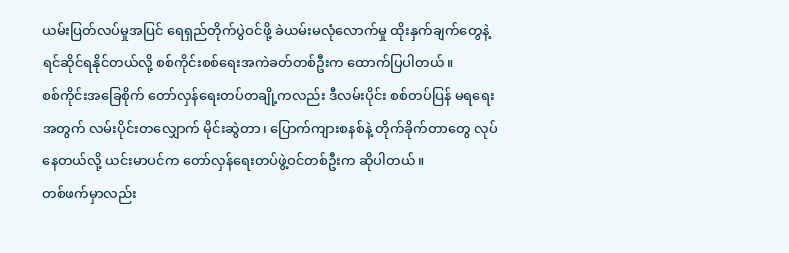ယမ်းပြတ်လပ်မှုအပြင် ရေရှည်တိုက်ပွဲဝင်ဖို့ ခဲယမ်းမလုံလောက်မှု ထိုးနှက်ချက်တွေနဲ့ ရင်ဆိုင်ရနိုင်တယ်လို့ စစ်ကိုင်းစစ်ရေးအကဲခတ်တစ်ဦးက ထောက်ပြပါတယ်။
စစ်ကိုင်းအခြေစိုက် တော်လှန်ရေးတပ်တချို့ကလည်း ဒီလမ်းပိုင်း စစ်တပ်ပြန် မရရေးအတွက် လမ်းပိုင်းတလျှောက် မိုင်းဆွဲတာ၊ ပြောက်ကျားစနစ်နဲ့ တိုက်ခိုက်တာတွေ လုပ်နေတယ်လို့ ယင်းမာပင်က တော်လှန်ရေးတပ်ဖွဲ့ဝင်တစ်ဦးက ဆိုပါတယ်။
တစ်ဖက်မှာလည်း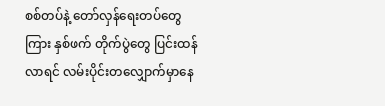စစ်တပ်နဲ့ တော်လှန်ရေးတပ်တွေကြား နှစ်ဖက် တိုက်ပွဲတွေ ပြင်းထန်လာရင် လမ်းပိုင်းတလျှောက်မှာနေ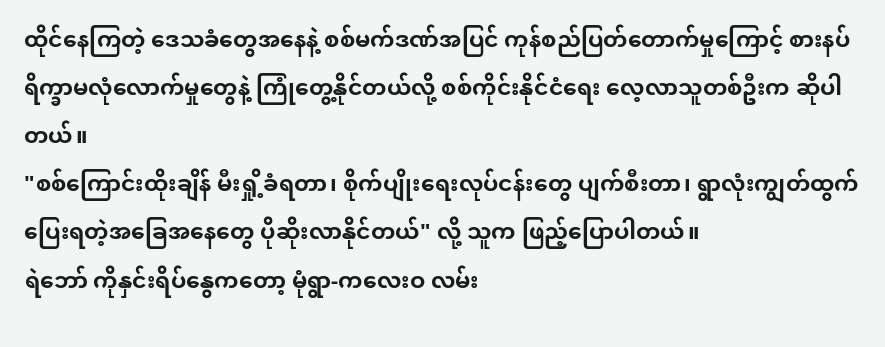ထိုင်နေကြတဲ့ ဒေသခံတွေအနေနဲ့ စစ်မက်ဒဏ်အပြင် ကုန်စည်ပြတ်တောက်မှုကြောင့် စားနပ်ရိက္ခာမလုံလောက်မှုတွေနဲ့ ကြုံတွေ့နိုင်တယ်လို့ စစ်ကိုင်းနိုင်ငံရေး လေ့လာသူတစ်ဦးက ဆိုပါတယ်။
"စစ်ကြောင်းထိုးချိန် မီးရှို့ခံရတာ၊ စိုက်ပျိုးရေးလုပ်ငန်းတွေ ပျက်စီးတာ၊ ရွာလုံးကျွတ်ထွက်ပြေးရတဲ့အခြေအနေတွေ ပိုဆိုးလာနိုင်တယ်" လို့ သူက ဖြည့်ပြောပါတယ်။
ရဲဘော် ကိုနှင်းရိပ်နွေကတော့ မုံရွာ-ကလေးဝ လမ်း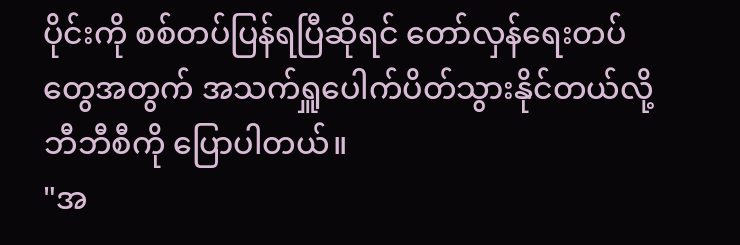ပိုင်းကို စစ်တပ်ပြန်ရပြီဆိုရင် တော်လှန်ရေးတပ်တွေအတွက် အသက်ရှူပေါက်ပိတ်သွားနိုင်တယ်လို့ ဘီဘီစီကို ပြောပါတယ်။
"အ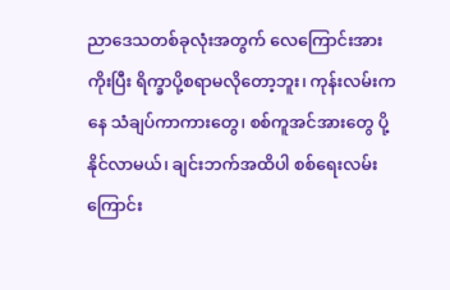ညာဒေသတစ်ခုလုံးအတွက် လေကြောင်းအားကိုးပြီး ရိက္ခာပို့စရာမလိုတော့ဘူး၊ ကုန်းလမ်းကနေ သံချပ်ကာကားတွေ၊ စစ်ကူအင်အားတွေ ပို့နိုင်လာမယ်၊ ချင်းဘက်အထိပါ စစ်ရေးလမ်းကြောင်း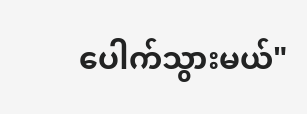ပေါက်သွားမယ်"